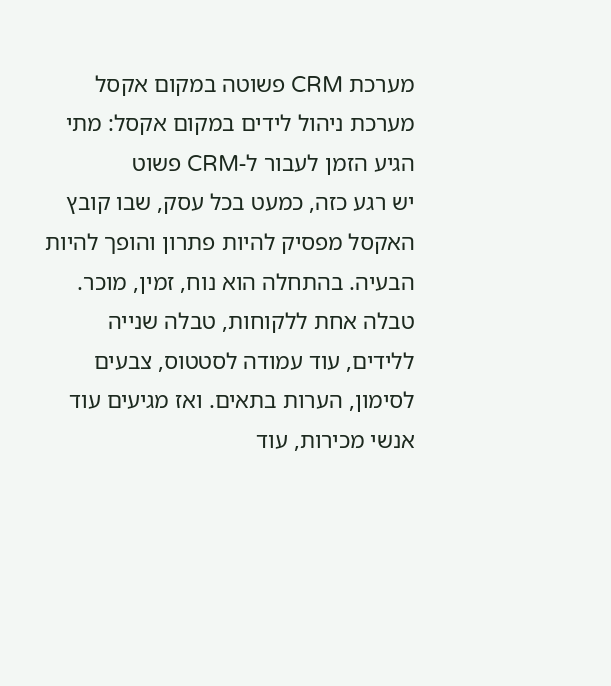מערכת CRM פשוטה במקום אקסל
מערכת ניהול לידים במקום אקסל: מתי הגיע הזמן לעבור ל-CRM פשוט
יש רגע כזה, כמעט בכל עסק, שבו קובץ האקסל מפסיק להיות פתרון והופך להיות הבעיה. בהתחלה הוא נוח, זמין, מוכר. טבלה אחת ללקוחות, טבלה שנייה ללידים, עוד עמודה לסטטוס, צבעים לסימון, הערות בתאים. ואז מגיעים עוד אנשי מכירות, עוד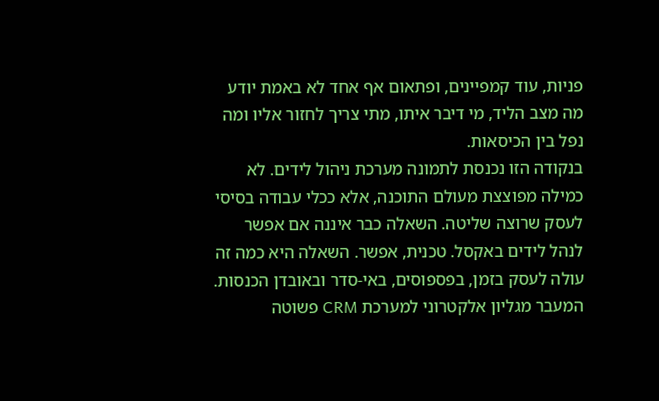פניות, עוד קמפיינים, ופתאום אף אחד לא באמת יודע מה מצב הליד, מי דיבר איתו, מתי צריך לחזור אליו ומה נפל בין הכיסאות.
בנקודה הזו נכנסת לתמונה מערכת ניהול לידים. לא כמילה מפוצצת מעולם התוכנה, אלא ככלי עבודה בסיסי לעסק שרוצה שליטה. השאלה כבר איננה אם אפשר לנהל לידים באקסל. טכנית, אפשר. השאלה היא כמה זה עולה לעסק בזמן, בפספוסים, באי-סדר ובאובדן הכנסות.
המעבר מגליון אלקטרוני למערכת CRM פשוטה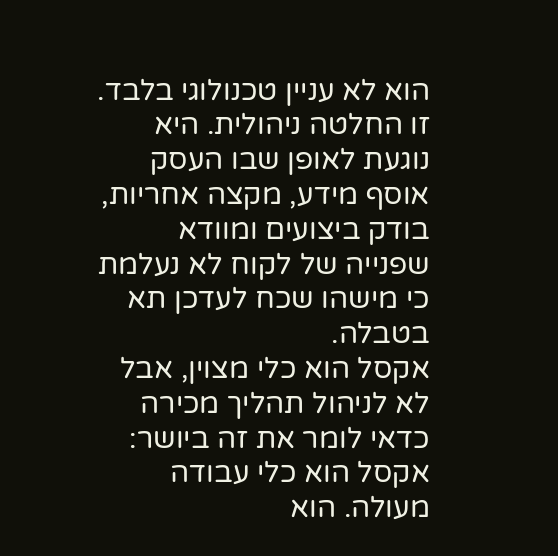הוא לא עניין טכנולוגי בלבד. זו החלטה ניהולית. היא נוגעת לאופן שבו העסק אוסף מידע, מקצה אחריות, בודק ביצועים ומוודא שפנייה של לקוח לא נעלמת כי מישהו שכח לעדכן תא בטבלה.
אקסל הוא כלי מצוין, אבל לא לניהול תהליך מכירה
כדאי לומר את זה ביושר: אקסל הוא כלי עבודה מעולה. הוא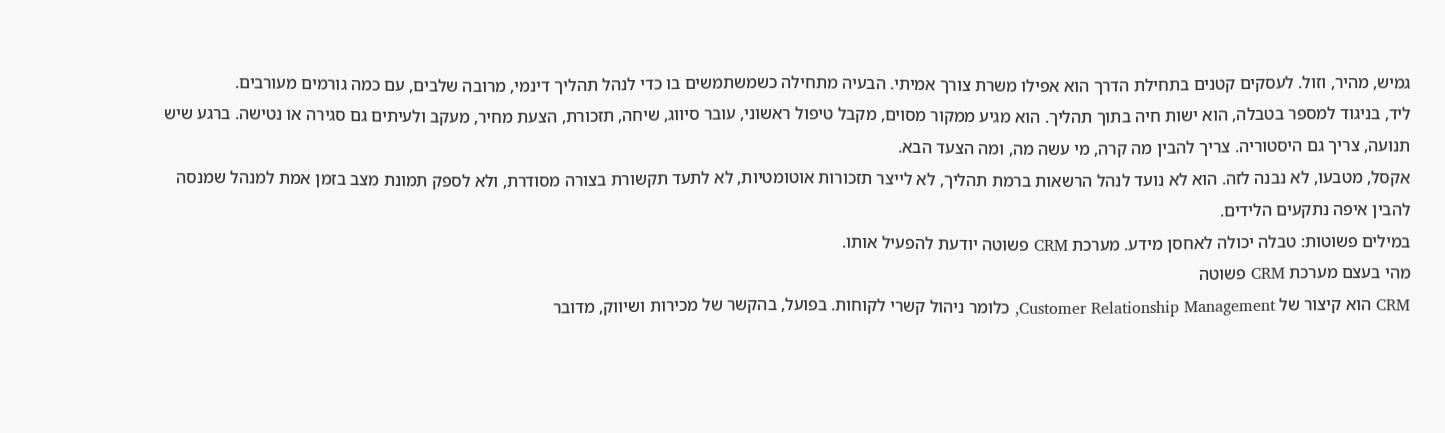גמיש, מהיר, וזול. לעסקים קטנים בתחילת הדרך הוא אפילו משרת צורך אמיתי. הבעיה מתחילה כשמשתמשים בו כדי לנהל תהליך דינמי, מרובה שלבים, עם כמה גורמים מעורבים.
ליד, בניגוד למספר בטבלה, הוא ישות חיה בתוך תהליך. הוא מגיע ממקור מסוים, מקבל טיפול ראשוני, עובר סיווג, שיחה, תזכורת, הצעת מחיר, מעקב ולעיתים גם סגירה או נטישה. ברגע שיש תנועה, צריך גם היסטוריה. צריך להבין מה קרה, מי עשה מה, ומה הצעד הבא.
אקסל, מטבעו, לא נבנה לזה. הוא לא נועד לנהל הרשאות ברמת תהליך, לא לייצר תזכורות אוטומטיות, לא לתעד תקשורת בצורה מסודרת, ולא לספק תמונת מצב בזמן אמת למנהל שמנסה להבין איפה נתקעים הלידים.
במילים פשוטות: טבלה יכולה לאחסן מידע. מערכת CRM פשוטה יודעת להפעיל אותו.
מהי בעצם מערכת CRM פשוטה
CRM הוא קיצור של Customer Relationship Management, כלומר ניהול קשרי לקוחות. בפועל, בהקשר של מכירות ושיווק, מדובר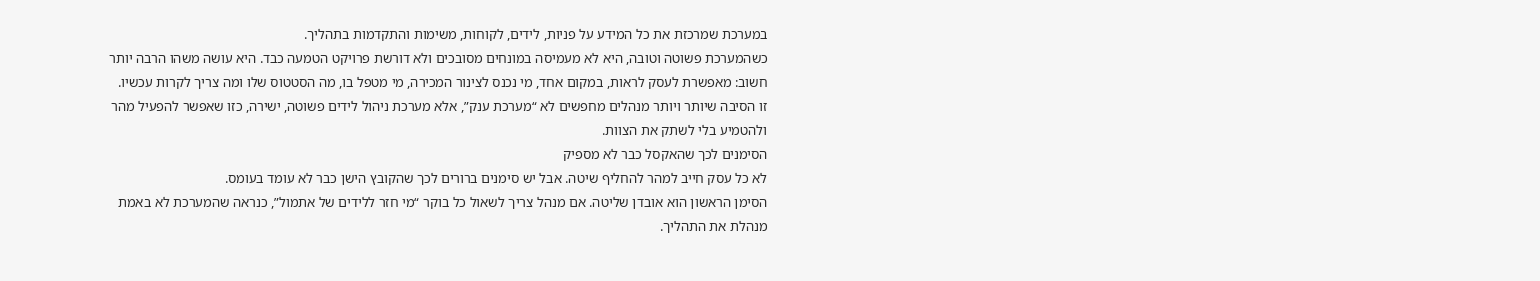במערכת שמרכזת את כל המידע על פניות, לידים, לקוחות, משימות והתקדמות בתהליך.
כשהמערכת פשוטה וטובה, היא לא מעמיסה במונחים מסובכים ולא דורשת פרויקט הטמעה כבד. היא עושה משהו הרבה יותר חשוב: מאפשרת לעסק לראות, במקום אחד, מי נכנס לצינור המכירה, מי מטפל בו, מה הסטטוס שלו ומה צריך לקרות עכשיו.
זו הסיבה שיותר ויותר מנהלים מחפשים לא “מערכת ענק”, אלא מערכת ניהול לידים פשוטה, ישירה, כזו שאפשר להפעיל מהר ולהטמיע בלי לשתק את הצוות.
הסימנים לכך שהאקסל כבר לא מספיק
לא כל עסק חייב למהר להחליף שיטה. אבל יש סימנים ברורים לכך שהקובץ הישן כבר לא עומד בעומס.
הסימן הראשון הוא אובדן שליטה. אם מנהל צריך לשאול כל בוקר “מי חזר ללידים של אתמול”, כנראה שהמערכת לא באמת מנהלת את התהליך.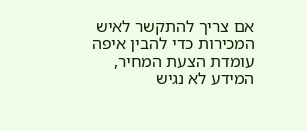אם צריך להתקשר לאיש המכירות כדי להבין איפה עומדת הצעת המחיר, המידע לא נגיש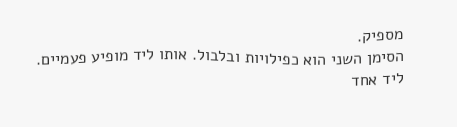מספיק.
הסימן השני הוא כפילויות ובלבול. אותו ליד מופיע פעמיים. ליד אחד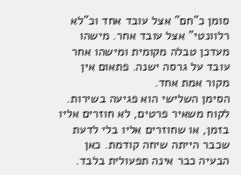סומן כ”חם” אצל עובד אחד וכ”לא רלוונטי” אצל עובד אחר. מישהו מעדכן טבלה מקומית ומישהו אחר עובד על גרסה ישנה. פתאום אין מקור אמת אחד.
הסימן השלישי הוא פגיעה בשירות. לקוח משאיר פרטים, לא חוזרים אליו בזמן, או שחוזרים אליו בלי לדעת שכבר הייתה שיחה קודמת. כאן הבעיה כבר אינה תפעולית בלבד.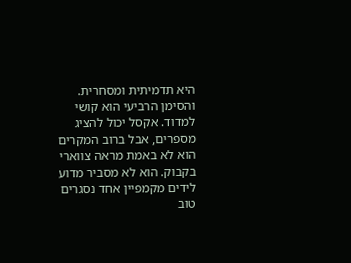היא תדמיתית ומסחרית.
והסימן הרביעי הוא קושי למדוד. אקסל יכול להציג מספרים, אבל ברוב המקרים הוא לא באמת מראה צווארי בקבוק. הוא לא מסביר מדוע לידים מקמפיין אחד נסגרים טוב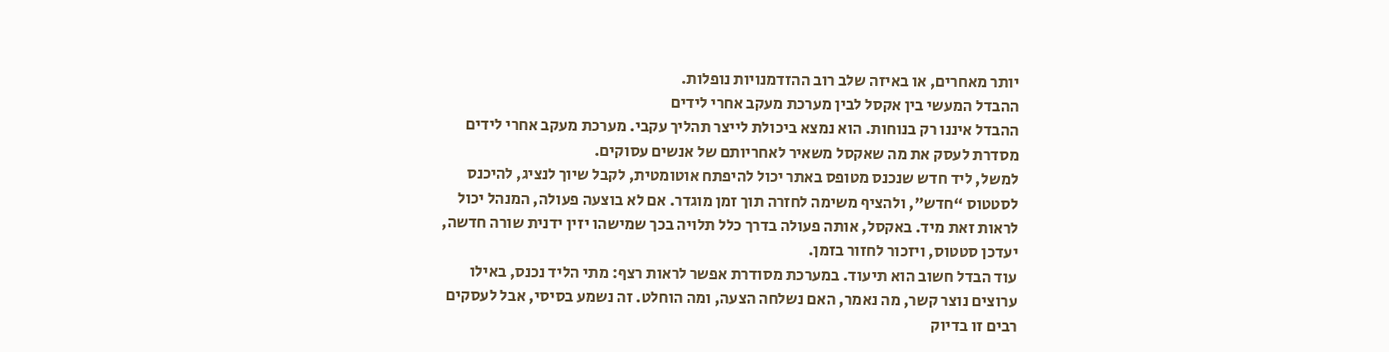יותר מאחרים, או באיזה שלב רוב ההזדמנויות נופלות.
ההבדל המעשי בין אקסל לבין מערכת מעקב אחרי לידים
ההבדל איננו רק בנוחות. הוא נמצא ביכולת לייצר תהליך עקבי. מערכת מעקב אחרי לידים מסדרת לעסק את מה שאקסל משאיר לאחריותם של אנשים עסוקים.
למשל, ליד חדש שנכנס מטופס באתר יכול להיפתח אוטומטית, לקבל שיוך לנציג, להיכנס לסטטוס “חדש”, ולהציף משימה לחזרה תוך זמן מוגדר. אם לא בוצעה פעולה, המנהל יכול לראות זאת מיד. באקסל, אותה פעולה בדרך כלל תלויה בכך שמישהו יזין ידנית שורה חדשה, יעדכן סטטוס, ויזכור לחזור בזמן.
עוד הבדל חשוב הוא תיעוד. במערכת מסודרת אפשר לראות רצף: מתי הליד נכנס, באילו ערוצים נוצר קשר, מה נאמר, האם נשלחה הצעה, ומה הוחלט. זה נשמע בסיסי, אבל לעסקים רבים זו בדיוק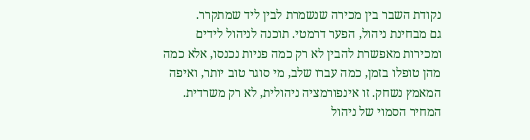נקודת השבר בין מכירה שנשמרת לבין ליד שמתקרר.
גם מבחינת ניהול, הפער דרמטי. תוכנה לניהול לידים ומכירות מאפשרת להבין לא רק כמה פניות נכנסו, אלא כמה מהן טופלו בזמן, כמה עברו שלב, מי סוגר טוב יותר, ואיפה המאמץ נשחק. זו אינפורמציה ניהולית, לא רק משרדית.
המחיר הסמוי של ניהול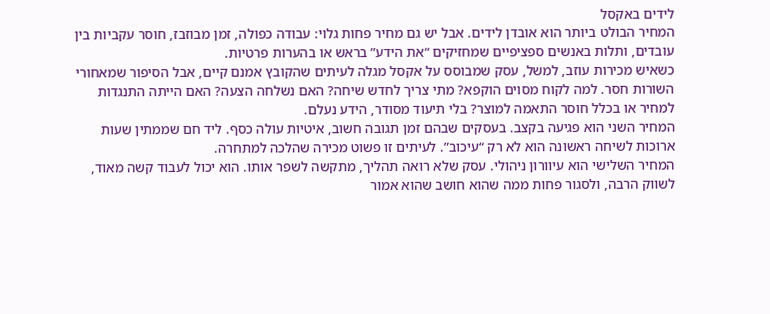לידים באקסל
המחיר הבולט ביותר הוא אובדן לידים. אבל יש גם מחיר פחות גלוי: עבודה כפולה, זמן מבוזבז, חוסר עקביות בין עובדים, ותלות באנשים ספציפיים שמחזיקים “את הידע” בראש או בהערות פרטיות.
כשאיש מכירות עוזב, למשל, עסק שמבוסס על אקסל מגלה לעיתים שהקובץ אמנם קיים, אבל הסיפור שמאחורי השורות חסר. למה לקוח מסוים הוקפא? מתי צריך לחדש שיחה? האם נשלחה הצעה? האם הייתה התנגדות למחיר או בכלל חוסר התאמה למוצר? בלי תיעוד מסודר, הידע נעלם.
המחיר השני הוא פגיעה בקצב. בעסקים שבהם זמן תגובה חשוב, איטיות עולה כסף. ליד חם שממתין שעות ארוכות לשיחה ראשונה הוא לא רק “עיכוב”. לעיתים זו פשוט מכירה שהלכה למתחרה.
המחיר השלישי הוא עיוורון ניהולי. עסק שלא רואה תהליך, מתקשה לשפר אותו. הוא יכול לעבוד קשה מאוד, לשווק הרבה, ולסגור פחות ממה שהוא חושב שהוא אמור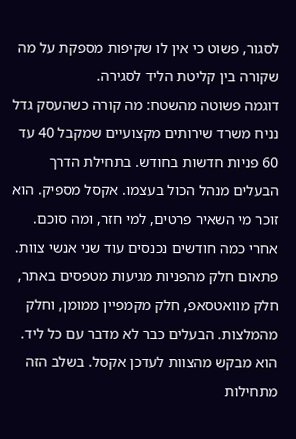לסגור, פשוט כי אין לו שקיפות מספקת על מה שקורה בין קליטת הליד לסגירה.
דוגמה פשוטה מהשטח: מה קורה כשהעסק גדל
נניח משרד שירותים מקצועיים שמקבל 40 עד 60 פניות חדשות בחודש. בתחילת הדרך הבעלים מנהל הכול בעצמו. אקסל מספיק. הוא זוכר מי השאיר פרטים, למי חזר, ומה סוכם.
אחרי כמה חודשים נכנסים עוד שני אנשי צוות. פתאום חלק מהפניות מגיעות מטפסים באתר, חלק מוואטסאפ, חלק מקמפיין ממומן, וחלק מהמלצות. הבעלים כבר לא מדבר עם כל ליד. הוא מבקש מהצוות לעדכן אקסל. בשלב הזה מתחילות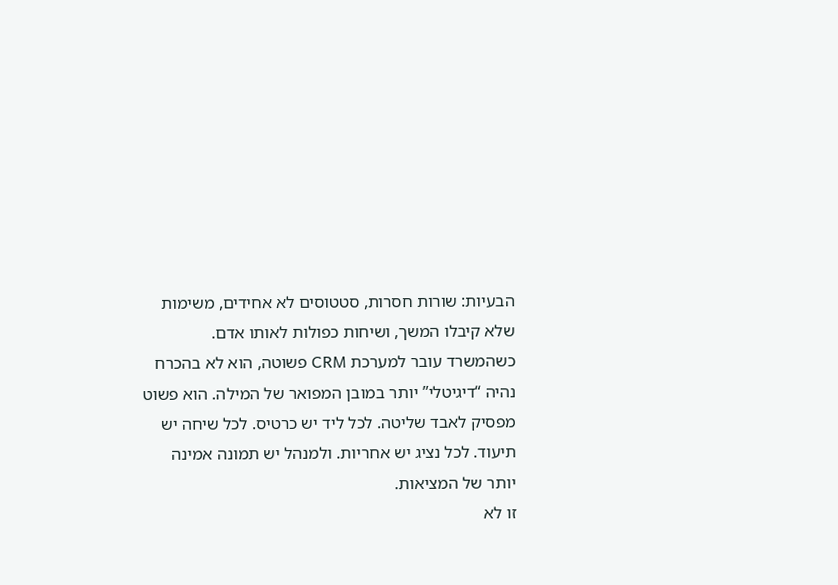הבעיות: שורות חסרות, סטטוסים לא אחידים, משימות שלא קיבלו המשך, ושיחות כפולות לאותו אדם.
כשהמשרד עובר למערכת CRM פשוטה, הוא לא בהכרח נהיה “דיגיטלי” יותר במובן המפואר של המילה. הוא פשוט מפסיק לאבד שליטה. לכל ליד יש כרטיס. לכל שיחה יש תיעוד. לכל נציג יש אחריות. ולמנהל יש תמונה אמינה יותר של המציאות.
זו לא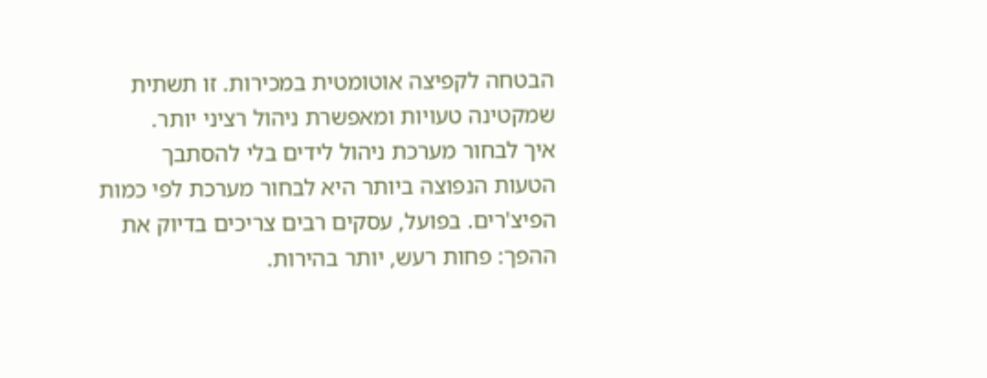הבטחה לקפיצה אוטומטית במכירות. זו תשתית שמקטינה טעויות ומאפשרת ניהול רציני יותר.
איך לבחור מערכת ניהול לידים בלי להסתבך
הטעות הנפוצה ביותר היא לבחור מערכת לפי כמות הפיצ'רים. בפועל, עסקים רבים צריכים בדיוק את ההפך: פחות רעש, יותר בהירות.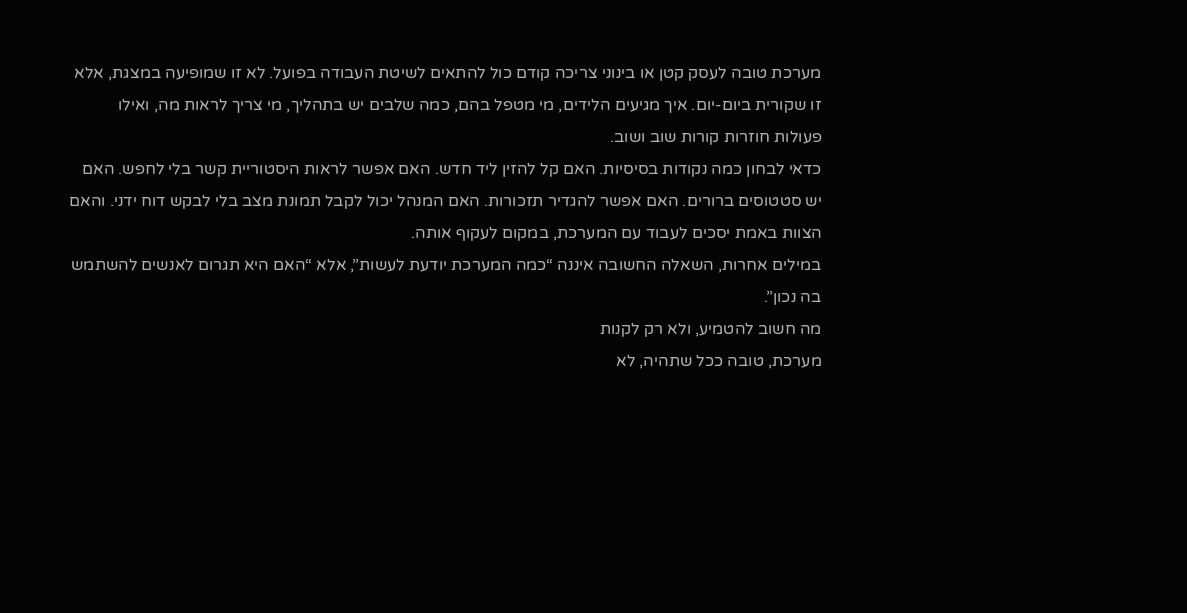מערכת טובה לעסק קטן או בינוני צריכה קודם כול להתאים לשיטת העבודה בפועל. לא זו שמופיעה במצגת, אלא זו שקורית ביום-יום. איך מגיעים הלידים, מי מטפל בהם, כמה שלבים יש בתהליך, מי צריך לראות מה, ואילו פעולות חוזרות קורות שוב ושוב.
כדאי לבחון כמה נקודות בסיסיות. האם קל להזין ליד חדש. האם אפשר לראות היסטוריית קשר בלי לחפש. האם יש סטטוסים ברורים. האם אפשר להגדיר תזכורות. האם המנהל יכול לקבל תמונת מצב בלי לבקש דוח ידני. והאם הצוות באמת יסכים לעבוד עם המערכת, במקום לעקוף אותה.
במילים אחרות, השאלה החשובה איננה “כמה המערכת יודעת לעשות”, אלא “האם היא תגרום לאנשים להשתמש בה נכון”.
מה חשוב להטמיע, ולא רק לקנות
מערכת, טובה ככל שתהיה, לא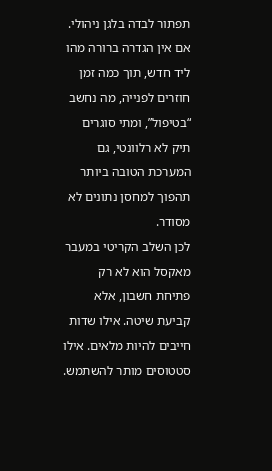תפתור לבדה בלגן ניהולי. אם אין הגדרה ברורה מהו ליד חדש, תוך כמה זמן חוזרים לפנייה, מה נחשב “בטיפול”, ומתי סוגרים תיק לא רלוונטי, גם המערכת הטובה ביותר תהפוך למחסן נתונים לא מסודר.
לכן השלב הקריטי במעבר מאקסל הוא לא רק פתיחת חשבון, אלא קביעת שיטה. אילו שדות חייבים להיות מלאים. אילו סטטוסים מותר להשתמש.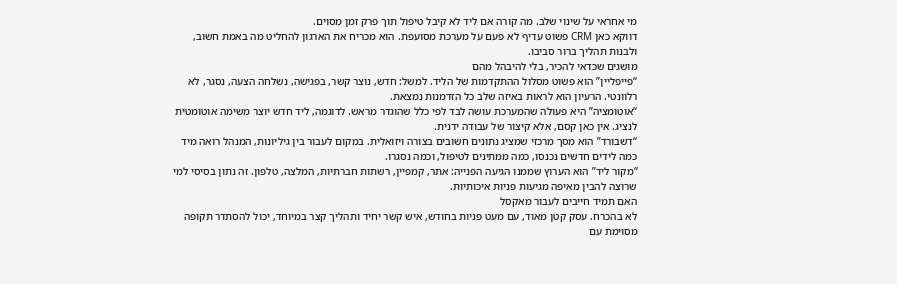מי אחראי על שינוי שלב. מה קורה אם ליד לא קיבל טיפול תוך פרק זמן מסוים.
דווקא כאן CRM פשוט עדיף לא פעם על מערכת מסועפת. הוא מכריח את הארגון להחליט מה באמת חשוב, ולבנות תהליך ברור סביבו.
מושגים שכדאי להכיר, בלי להיבהל מהם
“פייפליין” הוא פשוט מסלול ההתקדמות של הליד. למשל: חדש, נוצר קשר, בפגישה, נשלחה הצעה, נסגר, לא רלוונטי. הרעיון הוא לראות באיזה שלב כל הזדמנות נמצאת.
“אוטומציה” היא פעולה שהמערכת עושה לבד לפי כלל שהוגדר מראש. לדוגמה, ליד חדש יוצר משימה אוטומטית לנציג. אין כאן קסם, אלא קיצור של עבודה ידנית.
“דשבורד” הוא מסך מרכזי שמציג נתונים חשובים בצורה ויזואלית. במקום לעבור בין גיליונות, המנהל רואה מיד כמה לידים חדשים נכנסו, כמה ממתינים לטיפול, וכמה נסגרו.
“מקור ליד” הוא הערוץ שממנו הגיעה הפנייה: אתר, קמפיין, רשתות חברתיות, המלצה, טלפון. זה נתון בסיסי למי שרוצה להבין מאיפה מגיעות פניות איכותיות.
האם תמיד חייבים לעבור מאקסל
לא בהכרח. עסק קטן מאוד, עם מעט פניות בחודש, איש קשר יחיד ותהליך קצר במיוחד, יכול להסתדר תקופה מסוימת עם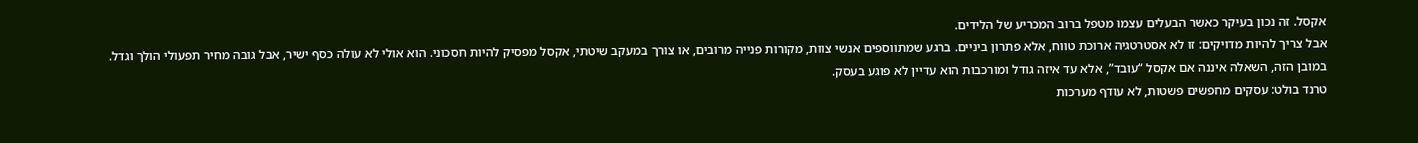אקסל. זה נכון בעיקר כאשר הבעלים עצמו מטפל ברוב המכריע של הלידים.
אבל צריך להיות מדויקים: זו לא אסטרטגיה ארוכת טווח, אלא פתרון ביניים. ברגע שמתווספים אנשי צוות, מקורות פנייה מרובים, או צורך במעקב שיטתי, אקסל מפסיק להיות חסכוני. הוא אולי לא עולה כסף ישיר, אבל גובה מחיר תפעולי הולך וגדל.
במובן הזה, השאלה איננה אם אקסל “עובד”, אלא עד איזה גודל ומורכבות הוא עדיין לא פוגע בעסק.
טרנד בולט: עסקים מחפשים פשטות, לא עודף מערכות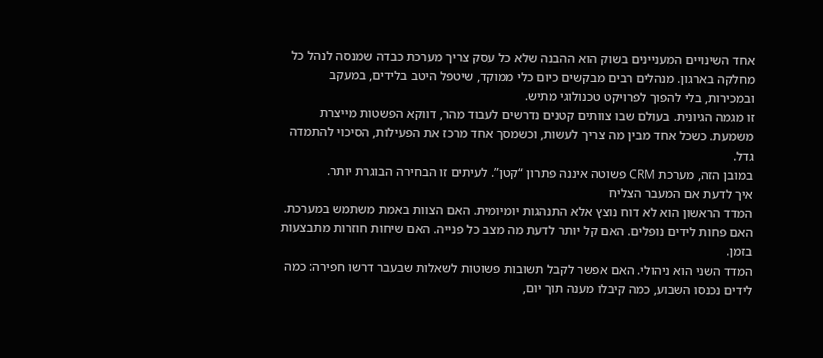אחד השינויים המעניינים בשוק הוא ההבנה שלא כל עסק צריך מערכת כבדה שמנסה לנהל כל מחלקה בארגון. מנהלים רבים מבקשים כיום כלי ממוקד, שיטפל היטב בלידים, במעקב ובמכירות, בלי להפוך לפרויקט טכנולוגי מתיש.
זו מגמה הגיונית. בעולם שבו צוותים קטנים נדרשים לעבוד מהר, דווקא הפשטות מייצרת משמעת. כשכל אחד מבין מה צריך לעשות, וכשמסך אחד מרכז את הפעילות, הסיכוי להתמדה גדל.
במובן הזה, מערכת CRM פשוטה איננה פתרון “קטן”. לעיתים זו הבחירה הבוגרת יותר.
איך לדעת אם המעבר הצליח
המדד הראשון הוא לא דוח נוצץ אלא התנהגות יומיומית. האם הצוות באמת משתמש במערכת. האם פחות לידים נופלים. האם קל יותר לדעת מה מצב כל פנייה. האם שיחות חוזרות מתבצעות בזמן.
המדד השני הוא ניהולי. האם אפשר לקבל תשובות פשוטות לשאלות שבעבר דרשו חפירה: כמה לידים נכנסו השבוע, כמה קיבלו מענה תוך יום,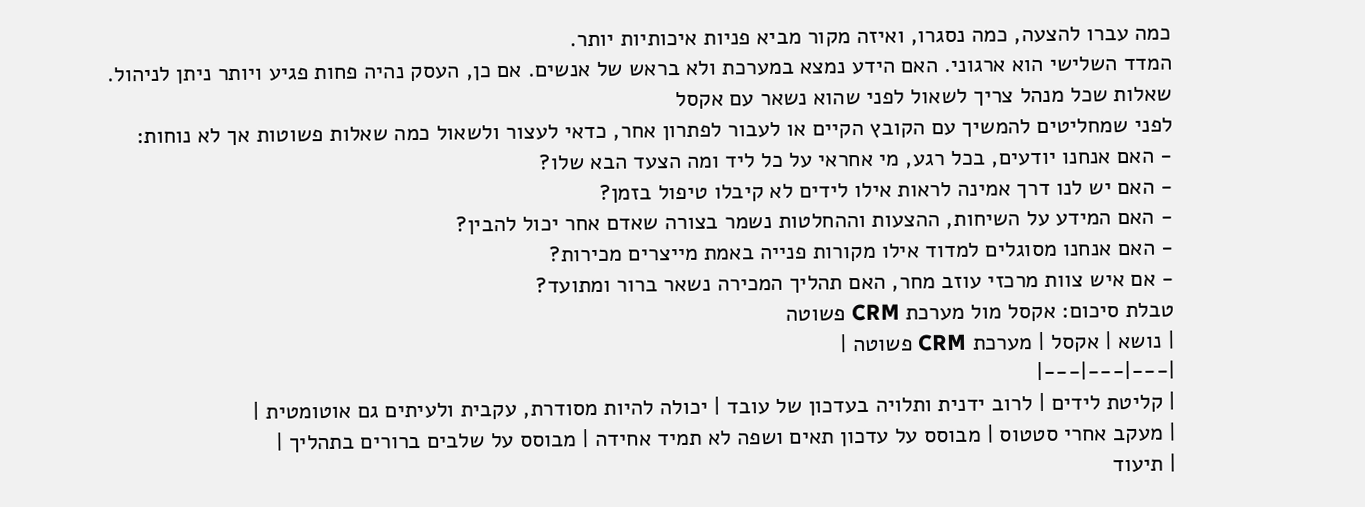כמה עברו להצעה, כמה נסגרו, ואיזה מקור מביא פניות איכותיות יותר.
המדד השלישי הוא ארגוני. האם הידע נמצא במערכת ולא בראש של אנשים. אם כן, העסק נהיה פחות פגיע ויותר ניתן לניהול.
שאלות שכל מנהל צריך לשאול לפני שהוא נשאר עם אקסל
לפני שמחליטים להמשיך עם הקובץ הקיים או לעבור לפתרון אחר, כדאי לעצור ולשאול כמה שאלות פשוטות אך לא נוחות:
- האם אנחנו יודעים, בכל רגע, מי אחראי על כל ליד ומה הצעד הבא שלו?
- האם יש לנו דרך אמינה לראות אילו לידים לא קיבלו טיפול בזמן?
- האם המידע על השיחות, ההצעות וההחלטות נשמר בצורה שאדם אחר יכול להבין?
- האם אנחנו מסוגלים למדוד אילו מקורות פנייה באמת מייצרים מכירות?
- אם איש צוות מרכזי עוזב מחר, האם תהליך המכירה נשאר ברור ומתועד?
טבלת סיכום: אקסל מול מערכת CRM פשוטה
| נושא | אקסל | מערכת CRM פשוטה |
|---|---|---|
| קליטת לידים | לרוב ידנית ותלויה בעדכון של עובד | יכולה להיות מסודרת, עקבית ולעיתים גם אוטומטית |
| מעקב אחרי סטטוס | מבוסס על עדכון תאים ושפה לא תמיד אחידה | מבוסס על שלבים ברורים בתהליך |
| תיעוד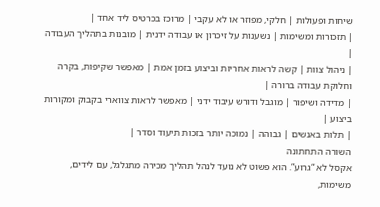שיחות ופעולות | חלקי, מפוזר או לא עקבי | מרוכז בכרטיס ליד אחד |
| תזכורות ומשימות | נשענות על זיכרון או עבודה ידנית | מובנות בתהליך העבודה |
| ניהול צוות | קשה לראות אחריות וביצוע בזמן אמת | מאפשר שקיפות, בקרה וחלוקת עבודה ברורה |
| מדידה ושיפור | מוגבל ודורש עיבוד ידני | מאפשר לראות צווארי בקבוק ומקורות ביצוע |
| תלות באנשים | גבוהה | נמוכה יותר בזכות תיעוד וסדר |
השורה התחתונה
אקסל לא “גרוע”. הוא פשוט לא נועד לנהל תהליך מכירה מתגלגל, עם לידים, משימות,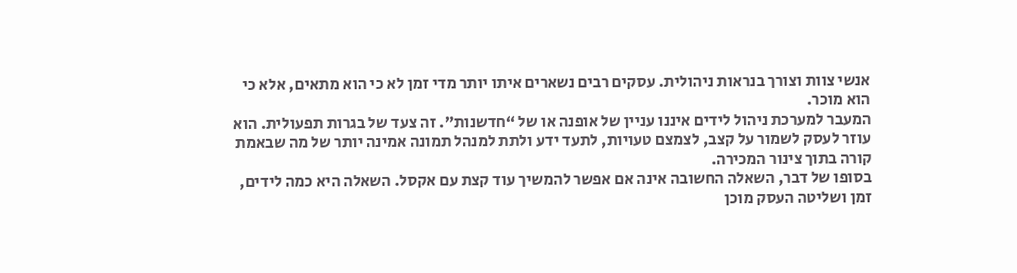אנשי צוות וצורך בנראות ניהולית. עסקים רבים נשארים איתו יותר מדי זמן לא כי הוא מתאים, אלא כי הוא מוכר.
המעבר למערכת ניהול לידים איננו עניין של אופנה או של “חדשנות”. זה צעד של בגרות תפעולית. הוא עוזר לעסק לשמור על קצב, לצמצם טעויות, לתעד ידע ולתת למנהל תמונה אמינה יותר של מה שבאמת קורה בתוך צינור המכירה.
בסופו של דבר, השאלה החשובה אינה אם אפשר להמשיך עוד קצת עם אקסל. השאלה היא כמה לידים, זמן ושליטה העסק מוכן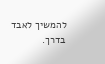להמשיך לאבד בדרך.